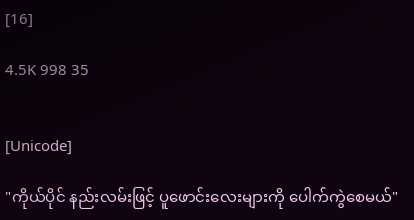[16]

4.5K 998 35


[Unicode]

"ကိုယ်ပိုင် နည်းလမ်းဖြင့် ပူဖောင်းလေးများကို ပေါက်ကွဲစေမယ်"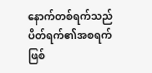နောက်တစ်ရက်သည် ပိတ်ရက်၏အစရက် ဖြစ်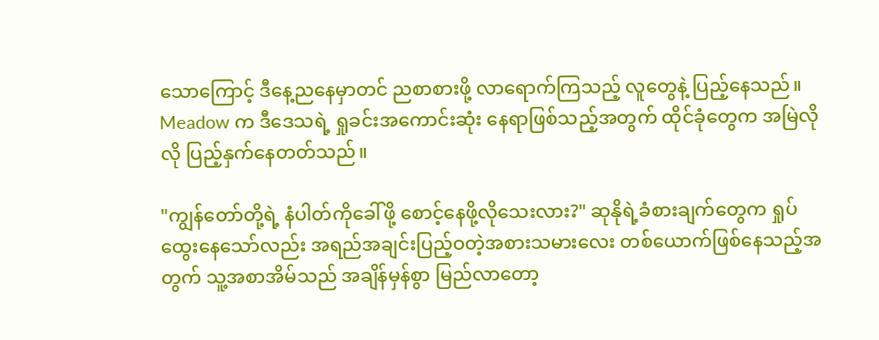သောကြောင့် ဒီနေ့ညနေမှာတင် ညစာစားဖို့ လာရောက်ကြသည့် လူတွေနဲ့ ပြည့်နေသည်။ Meadow က ဒီဒေသရဲ့ ရှုခင်းအကောင်းဆုံး နေရာဖြစ်သည့်အတွက် ထိုင်ခုံတွေက အမြဲလိုလို ပြည့်နှက်နေတတ်သည်။

"ကျွန်တော်တို့ရဲ့ နံပါတ်ကိုခေါ်ဖို့ စောင့်နေဖို့လိုသေးလား?" ဆုနိုရဲ့ခံစားချက်တွေက ရှုပ်ထွေးနေသော်လည်း အရည်အချင်းပြည့်ဝတဲ့အစားသမားလေး တစ်ယောက်ဖြစ်နေသည့်အတွက် သူ့အစာအိမ်သည် အချိန်မှန်စွာ မြည်လာတော့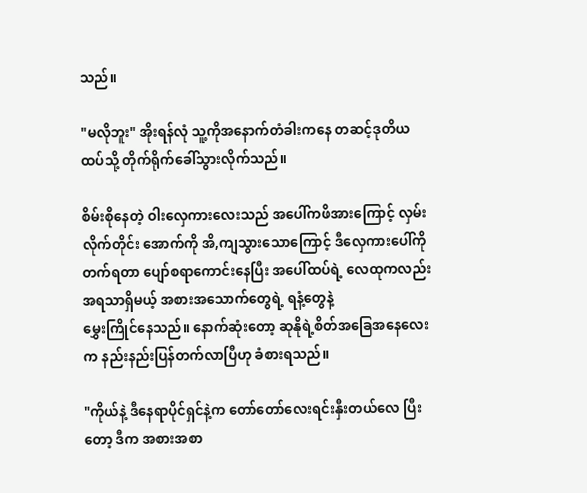သည်။

"မလိုဘူး" အိုးရန်လုံ သူ့ကိုအနောက်တံခါးကနေ တဆင့်ဒုတိယထပ်သို့ တိုက်ရိုက်ခေါ်သွားလိုက်သည်။

စိမ်းစိုနေတဲ့ ဝါးလှေကားလေးသည် အပေါ်ကဖိအားကြောင့် လှမ်းလိုက်တိုင်း အောက်ကို အိ,ကျသွားသောကြောင့် ဒီလှေကားပေါ်ကို တက်ရတာ ပျော်စရာကောင်းနေပြီး အပေါ်ထပ်ရဲ့ လေထုကလည်း အရသာရှိမယ့် အစားအသောက်တွေရဲ့ ရနံ့တွေနဲ့
မွှေးကြိုင်နေသည်။ နောက်ဆုံးတော့ ဆုနိုရဲ့စိတ်အခြေအနေလေးက နည်းနည်းပြန်တက်လာပြီဟု ခံစားရသည်။

"ကိုယ်နဲ့ ဒီနေရာပိုင်ရှင်နဲ့က တော်တော်လေးရင်းနှီးတယ်လေ ပြီးတော့ ဒီက အစားအစာ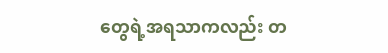တွေရဲ့အရသာကလည်း တ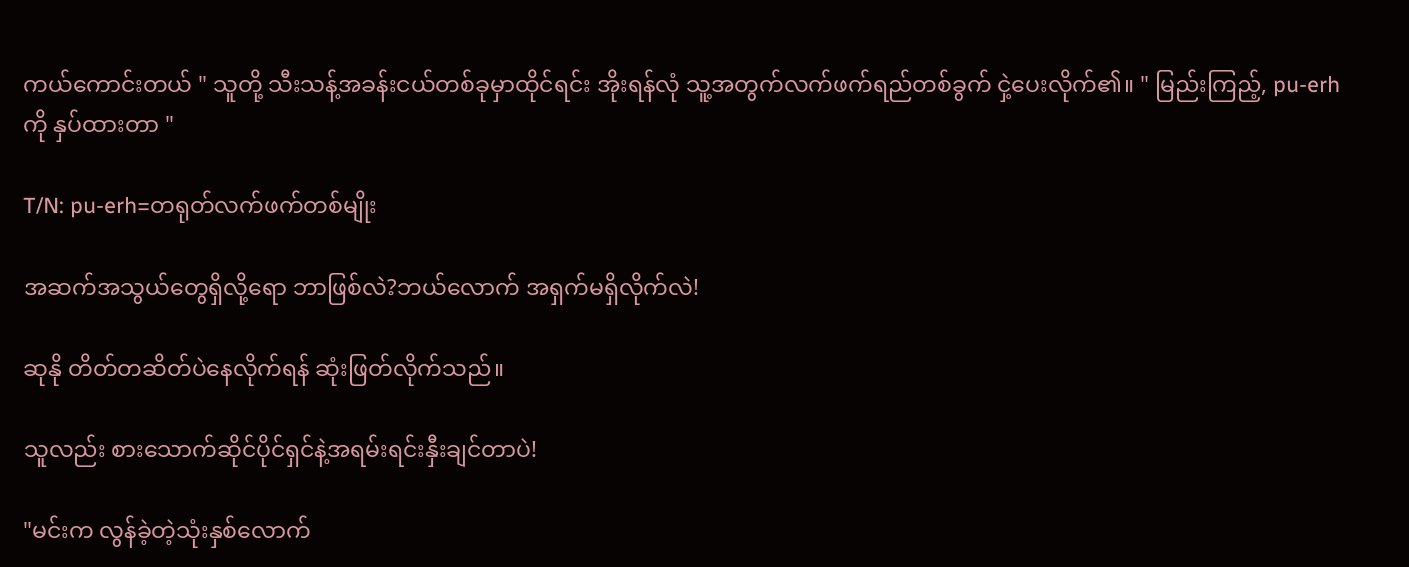ကယ်ကောင်းတယ် " သူတို့ သီးသန့်အခန်းငယ်တစ်ခုမှာထိုင်ရင်း အိုးရန်လုံ သူ့အတွက်လက်ဖက်ရည်တစ်ခွက် ငှဲ့ပေးလိုက်၏။ " မြည်းကြည့်, pu-erh ကို နှပ်ထားတာ "

T/N: pu-erh=တရုတ်လက်ဖက်တစ်မျိုး

အဆက်အသွယ်တွေရှိလို့ရော ဘာဖြစ်လဲ?ဘယ်လောက် အရှက်မရှိလိုက်လဲ!

ဆုနို တိတ်တဆိတ်ပဲနေလိုက်ရန် ဆုံးဖြတ်လိုက်သည်။

သူလည်း စားသောက်ဆိုင်ပိုင်ရှင်နဲ့အရမ်းရင်းနှီးချင်တာပဲ!

"မင်းက လွန်ခဲ့တဲ့သုံးနှစ်လောက်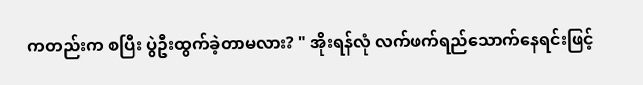ကတည်းက စပြီး ပွဲဦးထွက်ခဲ့တာမလား? " အိုးရန်လုံ လက်ဖက်ရည်သောက်နေရင်းဖြင့်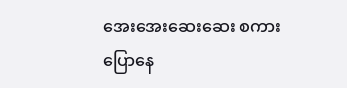အေးအေးဆေးဆေး စကားပြောနေ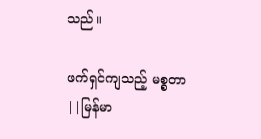သည်။

ဖက်ရှင်ကျသည့် မစ္စတာ ||မြန်မာ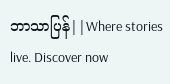ဘာသာပြန်||Where stories live. Discover now